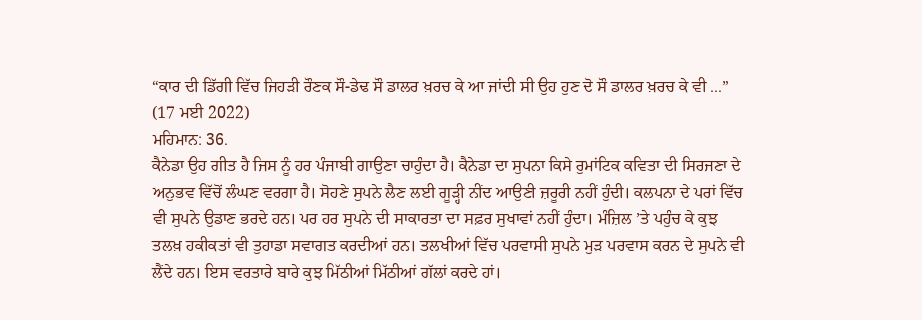“ਕਾਰ ਦੀ ਡਿੱਗੀ ਵਿੱਚ ਜਿਹੜੀ ਰੌਣਕ ਸੌ-ਡੇਢ ਸੌ ਡਾਲਰ ਖ਼ਰਚ ਕੇ ਆ ਜਾਂਦੀ ਸੀ ਉਹ ਹੁਣ ਦੋ ਸੌ ਡਾਲਰ ਖ਼ਰਚ ਕੇ ਵੀ ...”
(17 ਮਈ 2022)
ਮਹਿਮਾਨ: 36.
ਕੈਨੇਡਾ ਉਹ ਗੀਤ ਹੈ ਜਿਸ ਨੂੰ ਹਰ ਪੰਜਾਬੀ ਗਾਉਣਾ ਚਾਹੁੰਦਾ ਹੈ। ਕੈਨੇਡਾ ਦਾ ਸੁਪਨਾ ਕਿਸੇ ਰੁਮਾਂਟਿਕ ਕਵਿਤਾ ਦੀ ਸਿਰਜਣਾ ਦੇ ਅਨੁਭਵ ਵਿੱਚੋਂ ਲੰਘਣ ਵਰਗਾ ਹੈ। ਸੋਹਣੇ ਸੁਪਨੇ ਲੈਣ ਲਈ ਗੂੜ੍ਹੀ ਨੀਂਦ ਆਉਣੀ ਜ਼ਰੂਰੀ ਨਹੀਂ ਹੁੰਦੀ। ਕਲਪਨਾ ਦੇ ਪਰਾਂ ਵਿੱਚ ਵੀ ਸੁਪਨੇ ਉਡਾਣ ਭਰਦੇ ਹਨ। ਪਰ ਹਰ ਸੁਪਨੇ ਦੀ ਸਾਕਾਰਤਾ ਦਾ ਸਫ਼ਰ ਸੁਖਾਵਾਂ ਨਹੀਂ ਹੁੰਦਾ। ਮੰਜ਼ਿਲ ’ਤੇ ਪਹੁੰਚ ਕੇ ਕੁਝ ਤਲਖ਼ ਹਕੀਕਤਾਂ ਵੀ ਤੁਹਾਡਾ ਸਵਾਗਤ ਕਰਦੀਆਂ ਹਨ। ਤਲਖੀਆਂ ਵਿੱਚ ਪਰਵਾਸੀ ਸੁਪਨੇ ਮੁੜ ਪਰਵਾਸ ਕਰਨ ਦੇ ਸੁਪਨੇ ਵੀ ਲੈਂਦੇ ਹਨ। ਇਸ ਵਰਤਾਰੇ ਬਾਰੇ ਕੁਝ ਮਿੱਠੀਆਂ ਮਿੱਠੀਆਂ ਗੱਲਾਂ ਕਰਦੇ ਹਾਂ।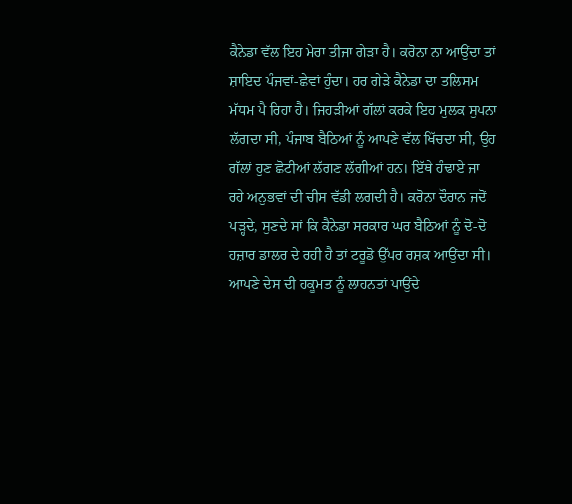ਕੈਨੇਡਾ ਵੱਲ ਇਹ ਮੇਰਾ ਤੀਜਾ ਗੇੜਾ ਹੈ। ਕਰੋਨਾ ਨਾ ਆਉਂਦਾ ਤਾਂ ਸ਼ਾਇਦ ਪੰਜਵਾਂ-ਛੇਵਾਂ ਹੁੰਦਾ। ਹਰ ਗੇੜੇ ਕੈਨੇਡਾ ਦਾ ਤਲਿਸਮ ਮੱਧਮ ਪੈ ਰਿਹਾ ਹੈ। ਜਿਹੜੀਆਂ ਗੱਲਾਂ ਕਰਕੇ ਇਹ ਮੁਲਕ ਸੁਪਨਾ ਲੱਗਦਾ ਸੀ, ਪੰਜਾਬ ਬੈਠਿਆਂ ਨੂੰ ਆਪਣੇ ਵੱਲ ਖਿੱਚਦਾ ਸੀ, ਉਹ ਗੱਲਾਂ ਹੁਣ ਛੋਟੀਆਂ ਲੱਗਣ ਲੱਗੀਆਂ ਹਨ। ਇੱਥੇ ਹੰਢਾਏ ਜਾ ਰਹੇ ਅਨੁਭਵਾਂ ਦੀ ਚੀਸ ਵੱਡੀ ਲਗਦੀ ਹੈ। ਕਰੋਨਾ ਦੌਰਾਨ ਜਦੋਂ ਪੜ੍ਹਦੇ, ਸੁਣਦੇ ਸਾਂ ਕਿ ਕੈਨੇਡਾ ਸਰਕਾਰ ਘਰ ਬੈਠਿਆਂ ਨੂੰ ਦੋ-ਦੋ ਹਜ਼ਾਰ ਡਾਲਰ ਦੇ ਰਹੀ ਹੈ ਤਾਂ ਟਰੂਡੋ ਉੱਪਰ ਰਸ਼ਕ ਆਉਂਦਾ ਸੀ। ਆਪਣੇ ਦੇਸ ਦੀ ਹਕੂਮਤ ਨੂੰ ਲਾਹਨਤਾਂ ਪਾਉਂਦੇ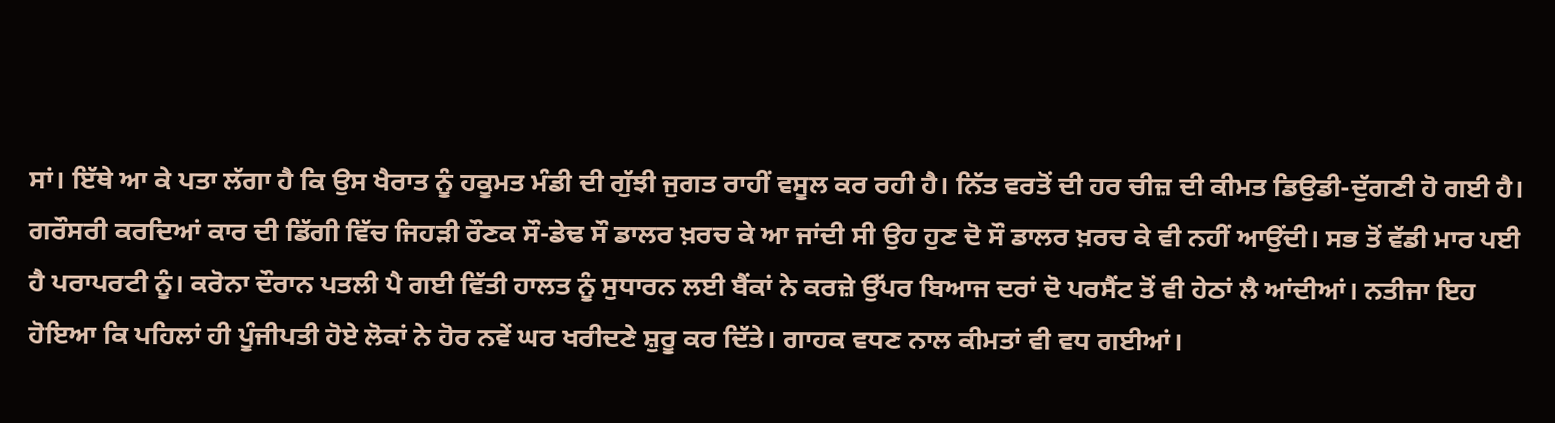ਸਾਂ। ਇੱਥੇ ਆ ਕੇ ਪਤਾ ਲੱਗਾ ਹੈ ਕਿ ਉਸ ਖੈਰਾਤ ਨੂੰ ਹਕੂਮਤ ਮੰਡੀ ਦੀ ਗੁੱਝੀ ਜੁਗਤ ਰਾਹੀਂ ਵਸੂਲ ਕਰ ਰਹੀ ਹੈ। ਨਿੱਤ ਵਰਤੋਂ ਦੀ ਹਰ ਚੀਜ਼ ਦੀ ਕੀਮਤ ਡਿਉਡੀ-ਦੁੱਗਣੀ ਹੋ ਗਈ ਹੈ। ਗਰੌਸਰੀ ਕਰਦਿਆਂ ਕਾਰ ਦੀ ਡਿੱਗੀ ਵਿੱਚ ਜਿਹੜੀ ਰੌਣਕ ਸੌ-ਡੇਢ ਸੌ ਡਾਲਰ ਖ਼ਰਚ ਕੇ ਆ ਜਾਂਦੀ ਸੀ ਉਹ ਹੁਣ ਦੋ ਸੌ ਡਾਲਰ ਖ਼ਰਚ ਕੇ ਵੀ ਨਹੀਂ ਆਉਂਦੀ। ਸਭ ਤੋਂ ਵੱਡੀ ਮਾਰ ਪਈ ਹੈ ਪਰਾਪਰਟੀ ਨੂੰ। ਕਰੋਨਾ ਦੌਰਾਨ ਪਤਲੀ ਪੈ ਗਈ ਵਿੱਤੀ ਹਾਲਤ ਨੂੰ ਸੁਧਾਰਨ ਲਈ ਬੈਂਕਾਂ ਨੇ ਕਰਜ਼ੇ ਉੱਪਰ ਬਿਆਜ ਦਰਾਂ ਦੋ ਪਰਸੈਂਟ ਤੋਂ ਵੀ ਹੇਠਾਂ ਲੈ ਆਂਦੀਆਂ। ਨਤੀਜਾ ਇਹ ਹੋਇਆ ਕਿ ਪਹਿਲਾਂ ਹੀ ਪੂੰਜੀਪਤੀ ਹੋਏ ਲੋਕਾਂ ਨੇ ਹੋਰ ਨਵੇਂ ਘਰ ਖਰੀਦਣੇ ਸ਼ੁਰੂ ਕਰ ਦਿੱਤੇ। ਗਾਹਕ ਵਧਣ ਨਾਲ ਕੀਮਤਾਂ ਵੀ ਵਧ ਗਈਆਂ।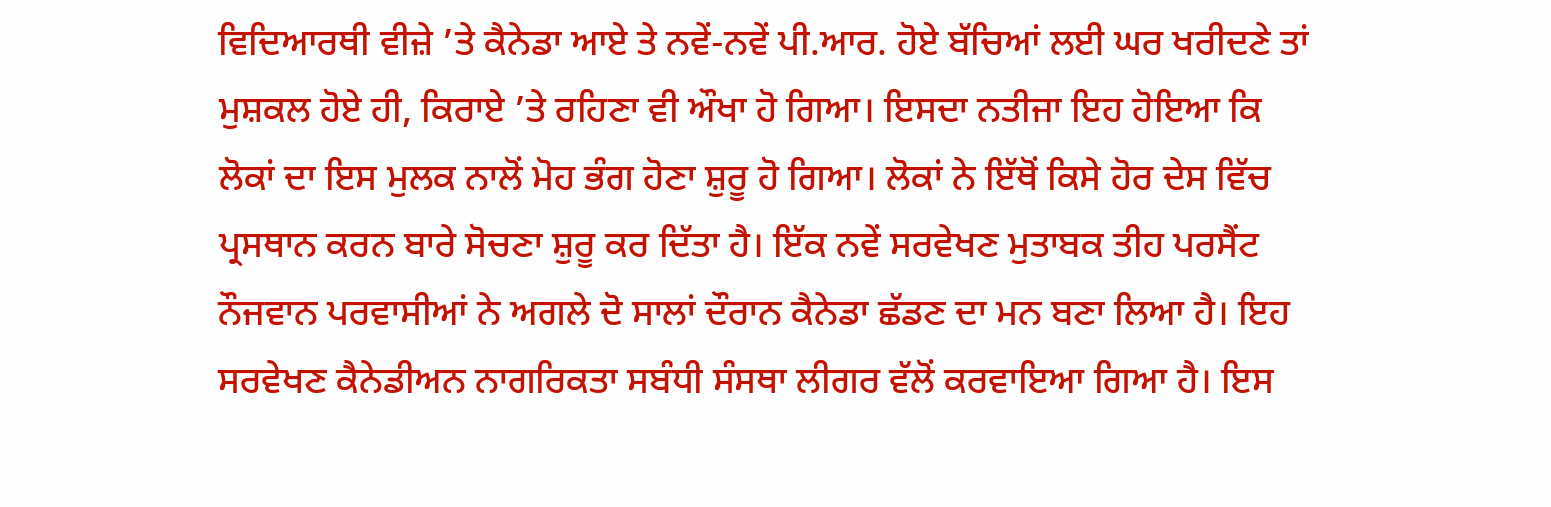ਵਿਦਿਆਰਥੀ ਵੀਜ਼ੇ ’ਤੇ ਕੈਨੇਡਾ ਆਏ ਤੇ ਨਵੇਂ-ਨਵੇਂ ਪੀ.ਆਰ. ਹੋਏ ਬੱਚਿਆਂ ਲਈ ਘਰ ਖਰੀਦਣੇ ਤਾਂ ਮੁਸ਼ਕਲ ਹੋਏ ਹੀ, ਕਿਰਾਏ ’ਤੇ ਰਹਿਣਾ ਵੀ ਔਖਾ ਹੋ ਗਿਆ। ਇਸਦਾ ਨਤੀਜਾ ਇਹ ਹੋਇਆ ਕਿ ਲੋਕਾਂ ਦਾ ਇਸ ਮੁਲਕ ਨਾਲੋਂ ਮੋਹ ਭੰਗ ਹੋਣਾ ਸ਼ੁਰੂ ਹੋ ਗਿਆ। ਲੋਕਾਂ ਨੇ ਇੱਥੋਂ ਕਿਸੇ ਹੋਰ ਦੇਸ ਵਿੱਚ ਪ੍ਰਸਥਾਨ ਕਰਨ ਬਾਰੇ ਸੋਚਣਾ ਸ਼ੁਰੂ ਕਰ ਦਿੱਤਾ ਹੈ। ਇੱਕ ਨਵੇਂ ਸਰਵੇਖਣ ਮੁਤਾਬਕ ਤੀਹ ਪਰਸੈਂਟ ਨੌਜਵਾਨ ਪਰਵਾਸੀਆਂ ਨੇ ਅਗਲੇ ਦੋ ਸਾਲਾਂ ਦੌਰਾਨ ਕੈਨੇਡਾ ਛੱਡਣ ਦਾ ਮਨ ਬਣਾ ਲਿਆ ਹੈ। ਇਹ ਸਰਵੇਖਣ ਕੈਨੇਡੀਅਨ ਨਾਗਰਿਕਤਾ ਸਬੰਧੀ ਸੰਸਥਾ ਲੀਗਰ ਵੱਲੋਂ ਕਰਵਾਇਆ ਗਿਆ ਹੈ। ਇਸ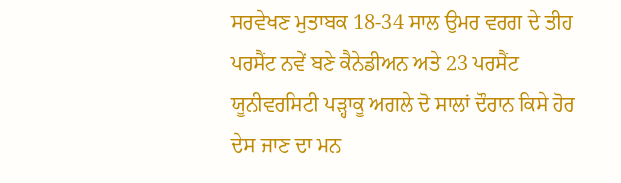ਸਰਵੇਖਣ ਮੁਤਾਬਕ 18-34 ਸਾਲ ਉਮਰ ਵਰਗ ਦੇ ਤੀਹ ਪਰਸੈਂਟ ਨਵੇਂ ਬਣੇ ਕੈਨੇਡੀਅਨ ਅਤੇ 23 ਪਰਸੈਂਟ ਯੂਨੀਵਰਸਿਟੀ ਪੜ੍ਹਾਕੂ ਅਗਲੇ ਦੋ ਸਾਲਾਂ ਦੌਰਾਨ ਕਿਸੇ ਹੋਰ ਦੇਸ ਜਾਣ ਦਾ ਮਨ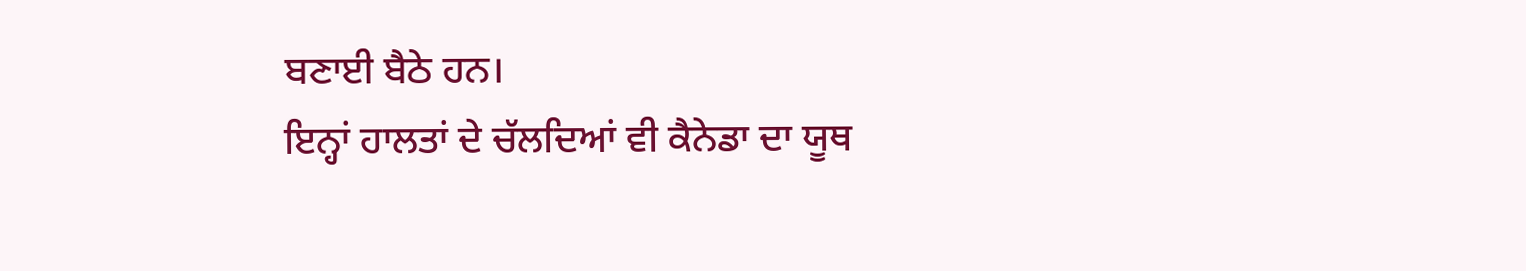ਬਣਾਈ ਬੈਠੇ ਹਨ।
ਇਨ੍ਹਾਂ ਹਾਲਤਾਂ ਦੇ ਚੱਲਦਿਆਂ ਵੀ ਕੈਨੇਡਾ ਦਾ ਯੂਥ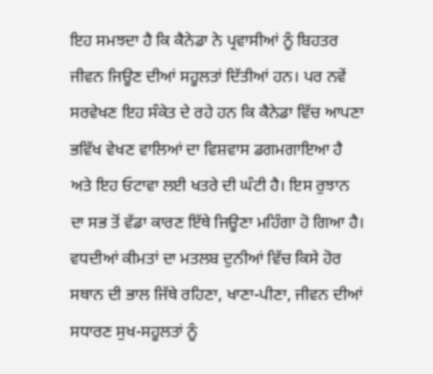ਇਹ ਸਮਝਦਾ ਹੈ ਕਿ ਕੈਨੇਡਾ ਨੇ ਪ੍ਰਵਾਸੀਆਂ ਨੂੰ ਬਿਹਤਰ ਜੀਵਨ ਜਿਊਣ ਦੀਆਂ ਸਹੂਲਤਾਂ ਦਿੱਤੀਆਂ ਹਨ। ਪਰ ਨਵੇਂ ਸਰਵੇਖਣ ਇਹ ਸੰਕੇਤ ਦੇ ਰਹੇ ਹਨ ਕਿ ਕੈਨੇਡਾ ਵਿੱਚ ਆਪਣਾ ਭਵਿੱਖ ਵੇਖਣ ਵਾਲਿਆਂ ਦਾ ਵਿਸ਼ਵਾਸ ਡਗਮਗਾਇਆ ਹੈ ਅਤੇ ਇਹ ਓਟਾਵਾ ਲਈ ਖਤਰੇ ਦੀ ਘੰਟੀ ਹੈ। ਇਸ ਰੁਝਾਨ ਦਾ ਸਭ ਤੋਂ ਵੱਡਾ ਕਾਰਣ ਇੱਥੇ ਜਿਊਣਾ ਮਹਿੰਗਾ ਹੋ ਗਿਆ ਹੈ। ਵਧਦੀਆਂ ਕੀਮਤਾਂ ਦਾ ਮਤਲਬ ਦੁਨੀਆਂ ਵਿੱਚ ਕਿਸੇ ਹੋਰ ਸਥਾਨ ਦੀ ਭਾਲ ਜਿੱਥੇ ਰਹਿਣਾ, ਖਾਣਾ-ਪੀਣਾ, ਜੀਵਨ ਦੀਆਂ ਸਧਾਰਣ ਸੁਖ-ਸਹੂਲਤਾਂ ਨੂੰ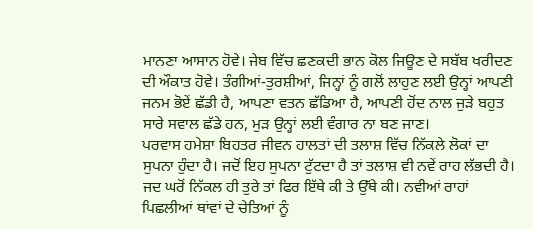ਮਾਨਣਾ ਆਸਾਨ ਹੋਵੇ। ਜੇਬ ਵਿੱਚ ਛਣਕਦੀ ਭਾਨ ਕੋਲ ਜਿਊਣ ਦੇ ਸਬੱਬ ਖਰੀਦਣ ਦੀ ਔਕਾਤ ਹੋਵੇ। ਤੰਗੀਆਂ-ਤੁਰਸ਼ੀਆਂ, ਜਿਨ੍ਹਾਂ ਨੂੰ ਗਲੋਂ ਲਾਹੁਣ ਲਈ ਉਨ੍ਹਾਂ ਆਪਣੀ ਜਨਮ ਭੋਏਂ ਛੱਡੀ ਹੈ, ਆਪਣਾ ਵਤਨ ਛੱਡਿਆ ਹੈ, ਆਪਣੀ ਹੋਂਦ ਨਾਲ ਜੁੜੇ ਬਹੁਤ ਸਾਰੇ ਸਵਾਲ ਛੱਡੇ ਹਨ, ਮੁੜ ਉਨ੍ਹਾਂ ਲਈ ਵੰਗਾਰ ਨਾ ਬਣ ਜਾਣ।
ਪਰਵਾਸ ਹਮੇਸ਼ਾ ਬਿਹਤਰ ਜੀਵਨ ਹਾਲਤਾਂ ਦੀ ਤਲਾਸ਼ ਵਿੱਚ ਨਿੱਕਲੇ ਲੋਕਾਂ ਦਾ ਸੁਪਨਾ ਹੁੰਦਾ ਹੈ। ਜਦੋਂ ਇਹ ਸੁਪਨਾ ਟੁੱਟਦਾ ਹੈ ਤਾਂ ਤਲਾਸ਼ ਵੀ ਨਵੇਂ ਰਾਹ ਲੱਭਦੀ ਹੈ। ਜਦ ਘਰੋਂ ਨਿੱਕਲ ਹੀ ਤੁਰੇ ਤਾਂ ਫਿਰ ਇੱਥੇ ਕੀ ਤੇ ਉੱਥੇ ਕੀ। ਨਵੀਆਂ ਰਾਹਾਂ ਪਿਛਲੀਆਂ ਥਾਂਵਾਂ ਦੇ ਚੇਤਿਆਂ ਨੂੰ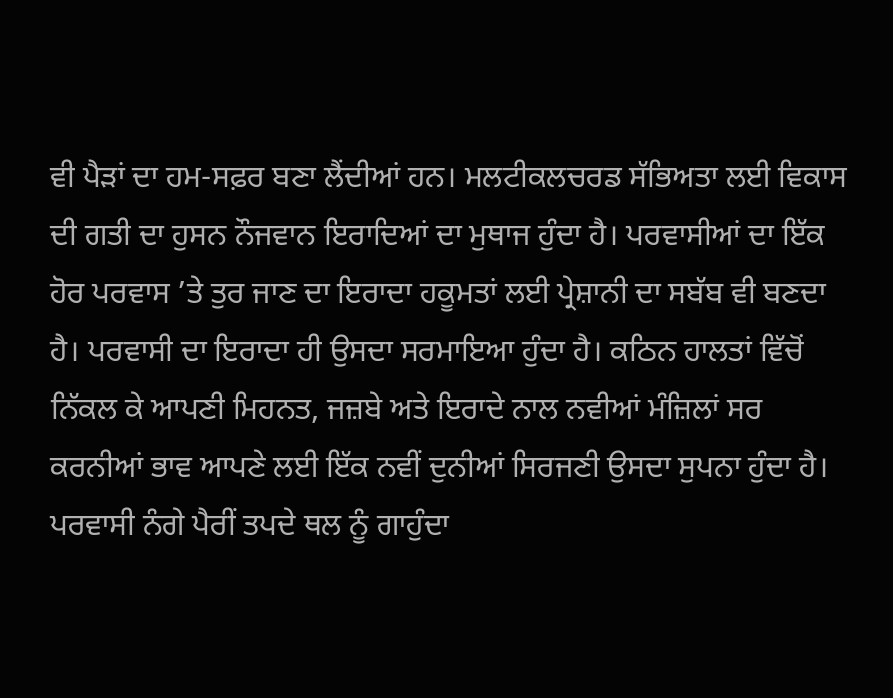ਵੀ ਪੈੜਾਂ ਦਾ ਹਮ-ਸਫ਼ਰ ਬਣਾ ਲੈਂਦੀਆਂ ਹਨ। ਮਲਟੀਕਲਚਰਡ ਸੱਭਿਅਤਾ ਲਈ ਵਿਕਾਸ ਦੀ ਗਤੀ ਦਾ ਹੁਸਨ ਨੌਜਵਾਨ ਇਰਾਦਿਆਂ ਦਾ ਮੁਥਾਜ ਹੁੰਦਾ ਹੈ। ਪਰਵਾਸੀਆਂ ਦਾ ਇੱਕ ਹੋਰ ਪਰਵਾਸ ’ਤੇ ਤੁਰ ਜਾਣ ਦਾ ਇਰਾਦਾ ਹਕੂਮਤਾਂ ਲਈ ਪ੍ਰੇਸ਼ਾਨੀ ਦਾ ਸਬੱਬ ਵੀ ਬਣਦਾ ਹੈ। ਪਰਵਾਸੀ ਦਾ ਇਰਾਦਾ ਹੀ ਉਸਦਾ ਸਰਮਾਇਆ ਹੁੰਦਾ ਹੈ। ਕਠਿਨ ਹਾਲਤਾਂ ਵਿੱਚੋਂ ਨਿੱਕਲ ਕੇ ਆਪਣੀ ਮਿਹਨਤ, ਜਜ਼ਬੇ ਅਤੇ ਇਰਾਦੇ ਨਾਲ ਨਵੀਆਂ ਮੰਜ਼ਿਲਾਂ ਸਰ ਕਰਨੀਆਂ ਭਾਵ ਆਪਣੇ ਲਈ ਇੱਕ ਨਵੀਂ ਦੁਨੀਆਂ ਸਿਰਜਣੀ ਉਸਦਾ ਸੁਪਨਾ ਹੁੰਦਾ ਹੈ। ਪਰਵਾਸੀ ਨੰਗੇ ਪੈਰੀਂ ਤਪਦੇ ਥਲ ਨੂੰ ਗਾਹੁੰਦਾ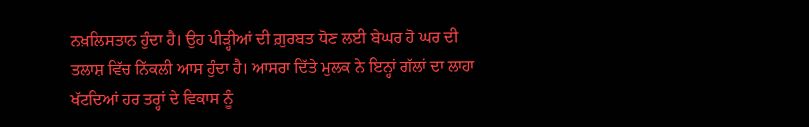ਨਖ਼ਲਿਸਤਾਨ ਹੁੰਦਾ ਹੈ। ਉਹ ਪੀੜ੍ਹੀਆਂ ਦੀ ਗ਼ੁਰਬਤ ਧੋਣ ਲਈ ਬੇਘਰ ਹੋ ਘਰ ਦੀ ਤਲਾਸ਼ ਵਿੱਚ ਨਿੱਕਲੀ ਆਸ ਹੁੰਦਾ ਹੈ। ਆਸਰਾ ਦਿੱਤੇ ਮੁਲਕ ਨੇ ਇਨ੍ਹਾਂ ਗੱਲਾਂ ਦਾ ਲਾਹਾ ਖੱਟਦਿਆਂ ਹਰ ਤਰ੍ਹਾਂ ਦੇ ਵਿਕਾਸ ਨੂੰ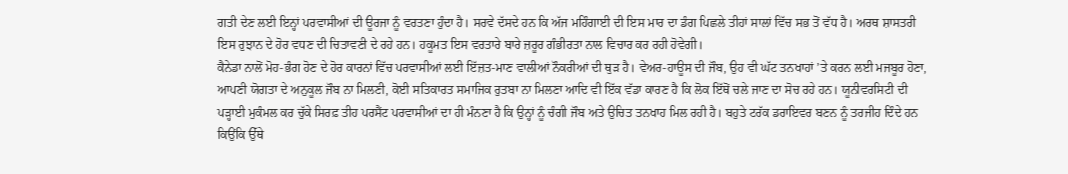ਗਤੀ ਦੇਣ ਲਈ ਇਨ੍ਹਾਂ ਪਰਵਾਸੀਆਂ ਦੀ ਊਰਜਾ ਨੂੰ ਵਰਤਣਾ ਹੁੰਦਾ ਹੈ। ਸਰਵੇ ਦੱਸਦੇ ਹਨ ਕਿ ਅੱਜ ਮਹਿੰਗਾਈ ਦੀ ਇਸ ਮਾਰ ਦਾ ਡੰਗ ਪਿਛਲੇ ਤੀਹਾਂ ਸਾਲਾਂ ਵਿੱਚ ਸਭ ਤੋਂ ਵੱਧ ਹੈ। ਅਰਥ ਸ਼ਾਸਤਰੀ ਇਸ ਰੁਝਾਨ ਦੇ ਹੋਰ ਵਧਣ ਦੀ ਚਿਤਾਵਣੀ ਦੇ ਰਹੇ ਹਨ। ਹਕੂਮਤ ਇਸ ਵਰਤਾਰੇ ਬਾਰੇ ਜ਼ਰੂਰ ਗੰਭੀਰਤਾ ਨਾਲ ਵਿਚਾਰ ਕਰ ਰਹੀ ਹੋਵੇਗੀ।
ਕੈਨੇਡਾ ਨਾਲੋਂ ਮੋਹ-ਭੰਗ ਹੋਣ ਦੇ ਹੋਰ ਕਾਰਨਾਂ ਵਿੱਚ ਪਰਵਾਸੀਆਂ ਲਈ ਇੱਜ਼ਤ-ਮਾਣ ਵਾਲੀਆਂ ਨੌਕਰੀਆਂ ਦੀ ਥੁੜ ਹੈ। ਵੇਅਰ-ਹਾਊਸ ਦੀ ਜੌਬ, ਉਹ ਵੀ ਘੱਟ ਤਨਖਾਹਾਂ ’ਤੇ ਕਰਨ ਲਈ ਮਜਬੂਰ ਹੋਣਾ, ਆਪਣੀ ਯੋਗਤਾ ਦੇ ਅਨੁਕੂਲ ਜੌਬ ਨਾ ਮਿਲਣੀ, ਕੋਈ ਸਤਿਕਾਰਤ ਸਮਾਜਿਕ ਰੁਤਬਾ ਨਾ ਮਿਲਣਾ ਆਦਿ ਵੀ ਇੱਕ ਵੱਡਾ ਕਾਰਣ ਹੈ ਕਿ ਲੋਕ ਇੱਥੋਂ ਚਲੇ ਜਾਣ ਦਾ ਸੋਚ ਰਹੇ ਹਨ। ਯੂਨੀਵਰਸਿਟੀ ਦੀ ਪੜ੍ਹਾਈ ਮੁਕੰਮਲ ਕਰ ਚੁੱਕੇ ਸਿਰਫ਼ ਤੀਹ ਪਰਸੈਂਟ ਪਰਵਾਸੀਆਂ ਦਾ ਹੀ ਮੰਨਣਾ ਹੈ ਕਿ ਉਨ੍ਹਾਂ ਨੂੰ ਚੰਗੀ ਜੌਬ ਅਤੇ ਉਚਿਤ ਤਨਖਾਹ ਮਿਲ ਰਹੀ ਹੈ। ਬਹੁਤੇ ਟਰੱਕ ਡਰਾਇਵਰ ਬਣਨ ਨੂੰ ਤਰਜੀਹ ਦਿੰਦੇ ਹਨ ਕਿਉਂਕਿ ਉੱਥੇ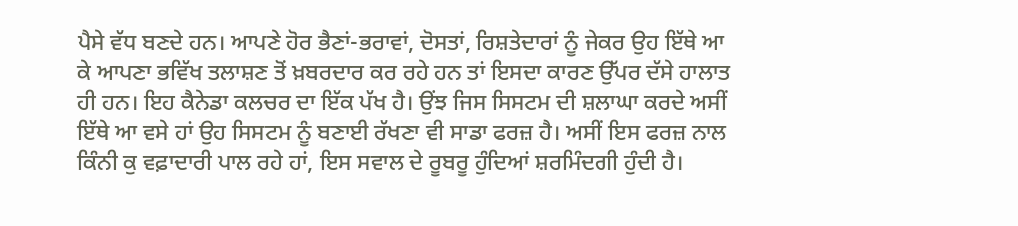ਪੈਸੇ ਵੱਧ ਬਣਦੇ ਹਨ। ਆਪਣੇ ਹੋਰ ਭੈਣਾਂ-ਭਰਾਵਾਂ, ਦੋਸਤਾਂ, ਰਿਸ਼ਤੇਦਾਰਾਂ ਨੂੰ ਜੇਕਰ ਉਹ ਇੱਥੇ ਆ ਕੇ ਆਪਣਾ ਭਵਿੱਖ ਤਲਾਸ਼ਣ ਤੋਂ ਖ਼ਬਰਦਾਰ ਕਰ ਰਹੇ ਹਨ ਤਾਂ ਇਸਦਾ ਕਾਰਣ ਉੱਪਰ ਦੱਸੇ ਹਾਲਾਤ ਹੀ ਹਨ। ਇਹ ਕੈਨੇਡਾ ਕਲਚਰ ਦਾ ਇੱਕ ਪੱਖ ਹੈ। ਉਂਝ ਜਿਸ ਸਿਸਟਮ ਦੀ ਸ਼ਲਾਘਾ ਕਰਦੇ ਅਸੀਂ ਇੱਥੇ ਆ ਵਸੇ ਹਾਂ ਉਹ ਸਿਸਟਮ ਨੂੰ ਬਣਾਈ ਰੱਖਣਾ ਵੀ ਸਾਡਾ ਫਰਜ਼ ਹੈ। ਅਸੀਂ ਇਸ ਫਰਜ਼ ਨਾਲ ਕਿੰਨੀ ਕੁ ਵਫ਼ਾਦਾਰੀ ਪਾਲ ਰਹੇ ਹਾਂ, ਇਸ ਸਵਾਲ ਦੇ ਰੂਬਰੂ ਹੁੰਦਿਆਂ ਸ਼ਰਮਿੰਦਗੀ ਹੁੰਦੀ ਹੈ।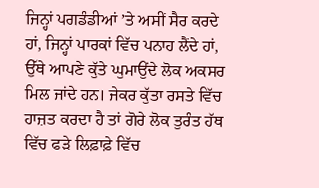ਜਿਨ੍ਹਾਂ ਪਗਡੰਡੀਆਂ ’ਤੇ ਅਸੀਂ ਸੈਰ ਕਰਦੇ ਹਾਂ, ਜਿਨ੍ਹਾਂ ਪਾਰਕਾਂ ਵਿੱਚ ਪਨਾਹ ਲੈਂਦੇ ਹਾਂ, ਉੱਥੇ ਆਪਣੇ ਕੁੱਤੇ ਘੁਮਾਉਂਦੇ ਲੋਕ ਅਕਸਰ ਮਿਲ ਜਾਂਦੇ ਹਨ। ਜੇਕਰ ਕੁੱਤਾ ਰਸਤੇ ਵਿੱਚ ਹਾਜ਼ਤ ਕਰਦਾ ਹੈ ਤਾਂ ਗੋਰੇ ਲੋਕ ਤੁਰੰਤ ਹੱਥ ਵਿੱਚ ਫੜੇ ਲਿਫ਼ਾਫ਼ੇ ਵਿੱਚ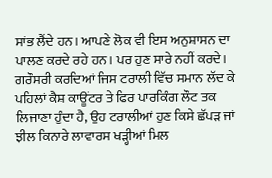ਸਾਂਭ ਲੈਂਦੇ ਹਨ। ਆਪਣੇ ਲੋਕ ਵੀ ਇਸ ਅਨੁਸ਼ਾਸਨ ਦਾ ਪਾਲਣ ਕਰਦੇ ਰਹੇ ਹਨ। ਪਰ ਹੁਣ ਸਾਰੇ ਨਹੀਂ ਕਰਦੇ। ਗਰੌਸਰੀ ਕਰਦਿਆਂ ਜਿਸ ਟਰਾਲੀ ਵਿੱਚ ਸਮਾਨ ਲੱਦ ਕੇ ਪਹਿਲਾਂ ਕੈਸ਼ ਕਾਊਂਟਰ ਤੇ ਫਿਰ ਪਾਰਕਿੰਗ ਲੌਟ ਤਕ ਲਿਜਾਣਾ ਹੁੰਦਾ ਹੈ, ਉਹ ਟਰਾਲੀਆਂ ਹੁਣ ਕਿਸੇ ਛੱਪੜ ਜਾਂ ਝੀਲ ਕਿਨਾਰੇ ਲਾਵਾਰਸ ਖੜ੍ਹੀਆਂ ਮਿਲ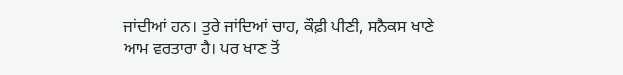ਜਾਂਦੀਆਂ ਹਨ। ਤੁਰੇ ਜਾਂਦਿਆਂ ਚਾਹ, ਕੌਫ਼ੀ ਪੀਣੀ, ਸਨੈਕਸ ਖਾਣੇ ਆਮ ਵਰਤਾਰਾ ਹੈ। ਪਰ ਖਾਣ ਤੋਂ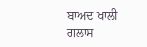ਬਾਅਦ ਖਾਲੀ ਗਲਾਸ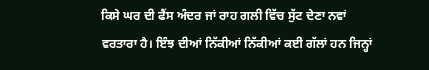ਕਿਸੇ ਘਰ ਦੀ ਫੈਂਸ ਅੰਦਰ ਜਾਂ ਰਾਹ ਗਲੀ ਵਿੱਚ ਸੁੱਟ ਦੇਣਾ ਨਵਾਂ ਵਰਤਾਰਾ ਹੈ। ਇੰਝ ਦੀਆਂ ਨਿੱਕੀਆਂ ਨਿੱਕੀਆਂ ਕਈ ਗੱਲਾਂ ਹਨ ਜਿਨ੍ਹਾਂ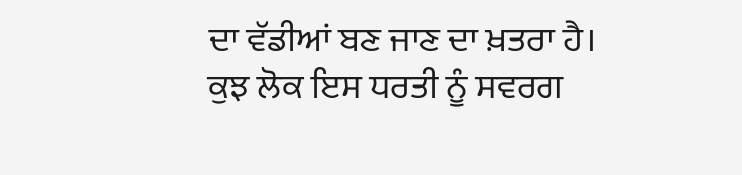ਦਾ ਵੱਡੀਆਂ ਬਣ ਜਾਣ ਦਾ ਖ਼ਤਰਾ ਹੈ। ਕੁਝ ਲੋਕ ਇਸ ਧਰਤੀ ਨੂੰ ਸਵਰਗ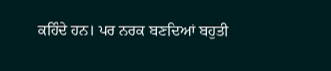ਕਹਿੰਦੇ ਹਨ। ਪਰ ਨਰਕ ਬਣਦਿਆਂ ਬਹੁਤੀ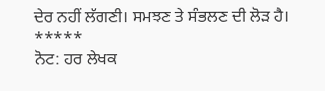ਦੇਰ ਨਹੀਂ ਲੱਗਣੀ। ਸਮਝਣ ਤੇ ਸੰਭਲਣ ਦੀ ਲੋੜ ਹੈ।
*****
ਨੋਟ: ਹਰ ਲੇਖਕ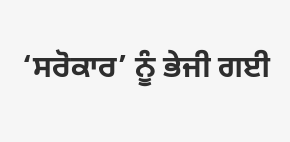‘ਸਰੋਕਾਰ’ ਨੂੰ ਭੇਜੀ ਗਈ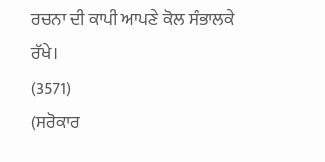ਰਚਨਾ ਦੀ ਕਾਪੀ ਆਪਣੇ ਕੋਲ ਸੰਭਾਲਕੇ ਰੱਖੇ।
(3571)
(ਸਰੋਕਾਰ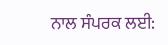ਨਾਲ ਸੰਪਰਕ ਲਈ: